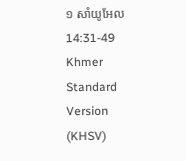១ សាំយូ‌អែល 14:31-49 Khmer Standard Version (KHSV)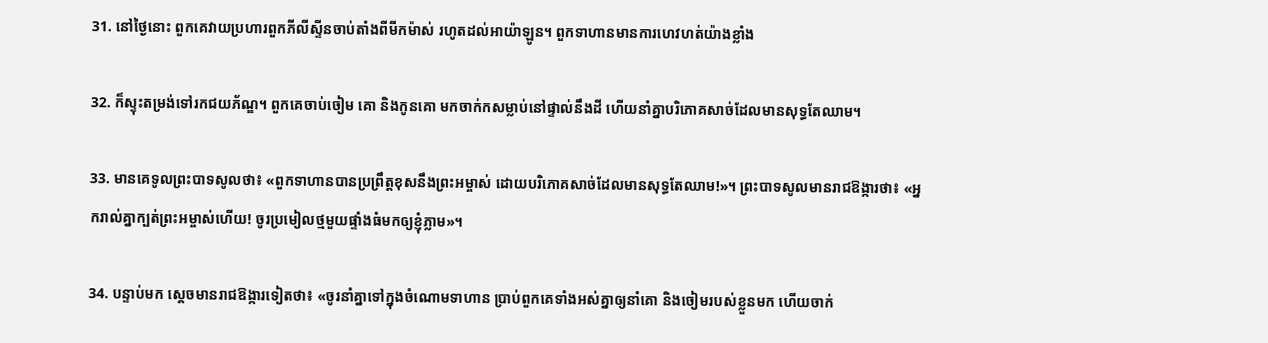31. នៅថ្ងៃនោះ ពួកគេវាយប្រហារពួកភីលីស្ទីនចាប់តាំងពីមីក‌ម៉ាស់ រហូតដល់អាយ៉ា‌ឡូន។ ពួកទាហានមានការហេវ‌ហត់យ៉ាងខ្លាំង

32. ក៏ស្ទុះតម្រង់ទៅរកជយ‌ភ័ណ្ឌ។ ពួកគេចាប់ចៀម គោ និងកូនគោ មកចាក់កសម្លាប់នៅផ្ទាល់នឹងដី ហើយនាំគ្នាបរិភោគសាច់ដែលមានសុទ្ធតែឈាម។

33. មានគេទូលព្រះ‌បាទសូលថា៖ «ពួកទាហានបានប្រព្រឹត្តខុសនឹងព្រះ‌អម្ចាស់ ដោយបរិភោគសាច់ដែលមានសុទ្ធតែឈាម!»។ ព្រះ‌បាទសូលមានរាជ‌ឱង្ការថា៖ «អ្នករាល់គ្នាក្បត់ព្រះ‌អម្ចាស់ហើយ! ចូរប្រមៀលថ្មមួយផ្ទាំងធំមកឲ្យខ្ញុំភ្លាម»។

34. បន្ទាប់មក ស្ដេចមានរាជ‌ឱង្ការទៀតថា៖ «ចូរនាំគ្នាទៅក្នុងចំណោមទាហាន ប្រាប់ពួកគេទាំងអស់គ្នាឲ្យនាំគោ និងចៀមរបស់ខ្លួនមក ហើយចាក់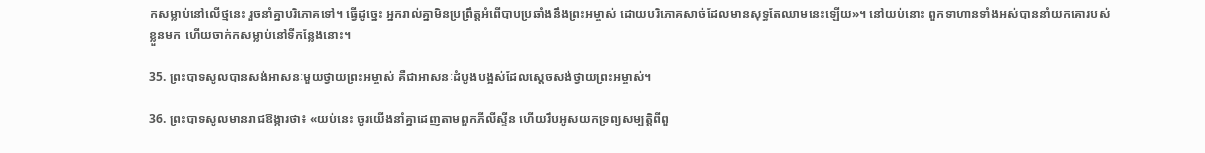កសម្លាប់នៅលើថ្មនេះ រួចនាំគ្នាបរិភោគទៅ។ ធ្វើដូច្នេះ អ្នករាល់គ្នាមិនប្រព្រឹត្តអំពើបាបប្រឆាំងនឹងព្រះ‌អម្ចាស់ ដោយបរិភោគសាច់ដែលមានសុទ្ធតែឈាមនេះឡើយ»។ នៅយប់នោះ ពួកទាហានទាំងអស់បាននាំយកគោរបស់ខ្លួនមក ហើយចាក់កសម្លាប់នៅទីកន្លែងនោះ។

35. ព្រះ‌បាទសូលបានសង់អាសនៈមួយថ្វាយព្រះ‌អម្ចាស់ គឺជាអាសនៈដំបូងបង្អស់ដែលស្ដេចសង់ថ្វាយព្រះ‌អម្ចាស់។

36. ព្រះ‌បាទសូលមានរាជ‌ឱង្ការថា៖ «យប់នេះ ចូរយើងនាំគ្នាដេញតាមពួកភីលីស្ទីន ហើយរឹបអូសយកទ្រព្យសម្បត្តិពីពួ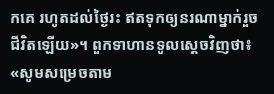កគេ រហូតដល់ថ្ងៃរះ ឥតទុកឲ្យនរណាម្នាក់រួចជីវិតឡើយ»។ ពួកទាហានទូលស្ដេចវិញថា៖ «សូមសម្រេចតាម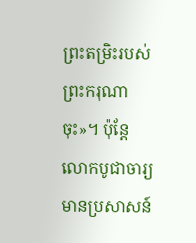ព្រះ‌តម្រិះរបស់ព្រះ‌ករុណាចុះ»។ ប៉ុន្តែ លោកបូជា‌ចារ្យមានប្រសាសន៍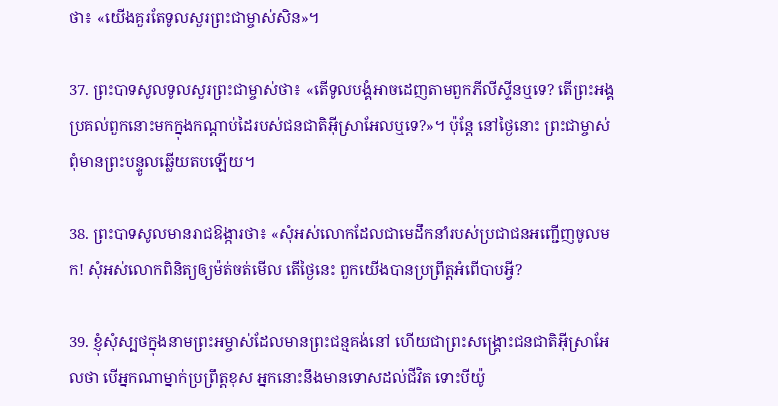ថា៖ «យើងគួរតែទូលសួរព្រះ‌ជាម្ចាស់សិន»។

37. ព្រះ‌បាទសូលទូលសួរព្រះ‌ជាម្ចាស់ថា៖ «តើទូលបង្គំអាចដេញតាមពួកភីលីស្ទីនឬទេ? តើព្រះ‌អង្គប្រគល់ពួកនោះមកក្នុងកណ្ដាប់ដៃរបស់ជន‌ជាតិអ៊ីស្រា‌អែលឬទេ?»។ ប៉ុន្តែ នៅថ្ងៃនោះ ព្រះ‌ជាម្ចាស់ពុំមានព្រះ‌បន្ទូលឆ្លើយតបឡើយ។

38. ព្រះ‌បាទសូលមានរាជ‌ឱង្ការថា៖ «សុំអស់លោកដែលជាមេដឹកនាំរបស់ប្រជា‌ជនអញ្ជើញចូលមក! សុំអស់លោកពិនិត្យឲ្យម៉ត់‌ចត់មើល តើថ្ងៃនេះ ពួកយើងបានប្រព្រឹត្តអំពើបាបអ្វី?

39. ខ្ញុំសុំស្បថក្នុងនាមព្រះ‌អម្ចាស់ដែលមានព្រះ‌ជន្មគង់នៅ ហើយជាព្រះ‌សង្គ្រោះជន‌ជាតិអ៊ីស្រា‌អែលថា បើអ្នកណាម្នាក់ប្រព្រឹត្តខុស អ្នកនោះនឹងមានទោសដល់ជីវិត ទោះបីយ៉ូ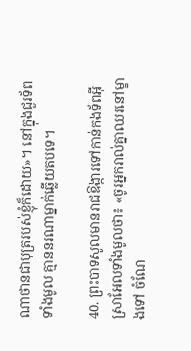ណា‌ថានជាបុត្ររបស់ខ្ញុំក៏ដោយ»។ នៅក្នុងជួរទ័ពទាំងមូល គ្មាននរណាម្នាក់ឆ្លើយតបទេ។

40. ព្រះ‌បាទសូលមានរាជ‌ឱង្ការទៅកាន់កង‌ទ័ពអ៊ីស្រា‌អែលទាំងមូលថា៖ «ចូរអ្នករាល់គ្នាឈរនៅម្ខាងទៅ ចំណែ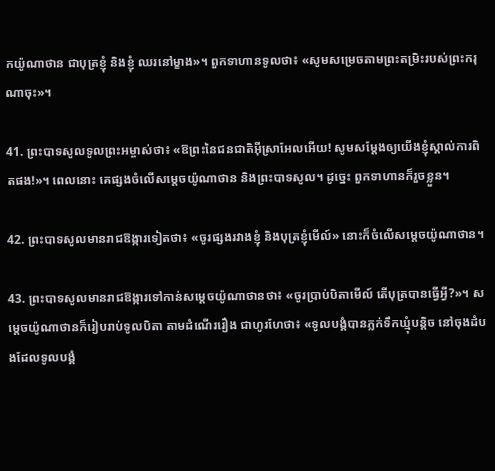កយ៉ូណា‌ថាន ជាបុត្រខ្ញុំ និងខ្ញុំ ឈរនៅម្ខាង»។ ពួកទាហានទូលថា៖ «សូមសម្រេចតាមព្រះ‌តម្រិះរបស់ព្រះ‌ករុណាចុះ»។

41. ព្រះ‌បាទសូលទូលព្រះ‌អម្ចាស់ថា៖ «ឱព្រះនៃជន‌ជាតិអ៊ីស្រា‌អែលអើយ! សូមសម្តែងឲ្យយើងខ្ញុំស្គាល់ការពិតផង!»។ ពេលនោះ គេផ្សងចំលើសម្ដេចយ៉ូណា‌ថាន និងព្រះ‌បាទសូល។ ដូច្នេះ ពួកទាហានក៏រួចខ្លួន។

42. ព្រះ‌បាទសូលមានរាជ‌ឱង្ការទៀតថា៖ «ចូរផ្សងរវាងខ្ញុំ និងបុត្រខ្ញុំមើល៍» នោះក៏ចំលើសម្ដេចយ៉ូណា‌ថាន។

43. ព្រះ‌បាទសូលមានរាជ‌ឱង្ការទៅកាន់សម្ដេចយ៉ូណា‌ថានថា៖ «ចូរប្រាប់បិតាមើល៍ តើបុត្របានធ្វើអ្វី?»។ សម្ដេចយ៉ូណា‌ថានក៏រៀបរាប់ទូលបិតា តាមដំណើររឿង ជាហូរ‌ហែថា៖ «ទូលបង្គំបានភ្លក់ទឹកឃ្មុំបន្តិច នៅចុងដំបងដែលទូលបង្គំ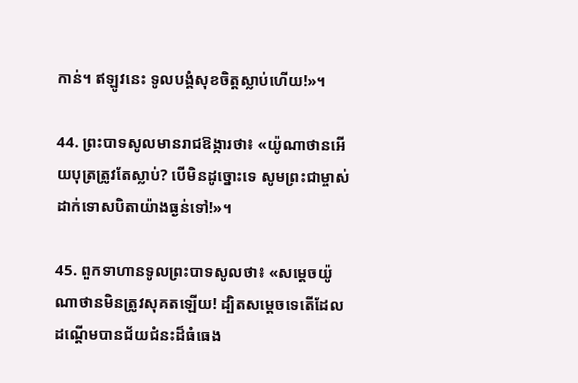កាន់។ ឥឡូវនេះ ទូលបង្គំសុខចិត្តស្លាប់ហើយ!»។

44. ព្រះ‌បាទសូលមានរាជ‌ឱង្ការថា៖ «យ៉ូណា‌ថានអើយបុត្រត្រូវតែស្លាប់? បើមិនដូច្នោះទេ សូមព្រះ‌ជាម្ចាស់ដាក់ទោសបិតាយ៉ាងធ្ងន់ទៅ!»។

45. ពួកទាហានទូលព្រះ‌បាទសូលថា៖ «សម្ដេចយ៉ូណា‌ថានមិនត្រូវសុគតឡើយ! ដ្បិតសម្ដេចទេតើដែលដណ្ដើមបានជ័យ‌ជំនះដ៏ធំ‌ធេង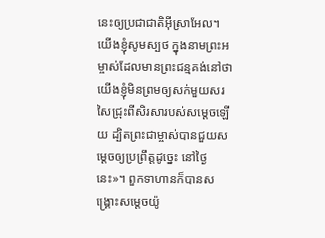នេះឲ្យប្រជា‌ជាតិអ៊ីស្រា‌អែល។ យើងខ្ញុំសូមស្បថ ក្នុងនាមព្រះ‌អម្ចាស់ដែលមានព្រះ‌ជន្មគង់នៅថា យើងខ្ញុំមិនព្រមឲ្យសក់មួយសរសៃជ្រុះពីសិរសារបស់សម្ដេចឡើយ ដ្បិតព្រះ‌ជាម្ចាស់បានជួយសម្ដេចឲ្យប្រព្រឹត្តដូច្នេះ នៅថ្ងៃនេះ»។ ពួកទាហានក៏បានសង្គ្រោះសម្ដេចយ៉ូ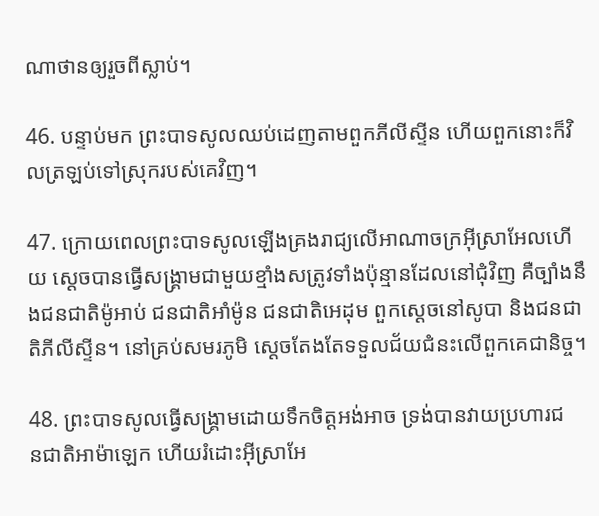ណា‌ថានឲ្យរួចពីស្លាប់។

46. បន្ទាប់មក ព្រះ‌បាទសូលឈប់ដេញតាមពួកភីលីស្ទីន ហើយពួកនោះក៏វិលត្រឡប់ទៅស្រុករបស់គេវិញ។

47. ក្រោយពេលព្រះ‌បាទសូលឡើងគ្រងរាជ្យលើអាណា‌ចក្រអ៊ីស្រា‌អែលហើយ ស្ដេចបានធ្វើសង្គ្រាមជាមួយខ្មាំងសត្រូវទាំងប៉ុន្មានដែលនៅជុំ‌វិញ គឺច្បាំងនឹងជន‌ជាតិម៉ូអាប់ ជន‌ជាតិអាំ‌ម៉ូន ជន‌ជាតិអេដុម ពួកស្ដេចនៅសូបា និងជន‌ជាតិភីលីស្ទីន។ នៅគ្រប់សមរ‌ភូមិ ស្ដេចតែងតែទទួលជ័យ‌ជំនះលើពួកគេជា‌និច្ច។

48. ព្រះ‌បាទសូលធ្វើសង្គ្រាមដោយទឹកចិត្តអង់‌អាច ទ្រង់បានវាយប្រហារជន‌ជាតិអាម៉ា‌ឡេក ហើយរំដោះអ៊ីស្រា‌អែ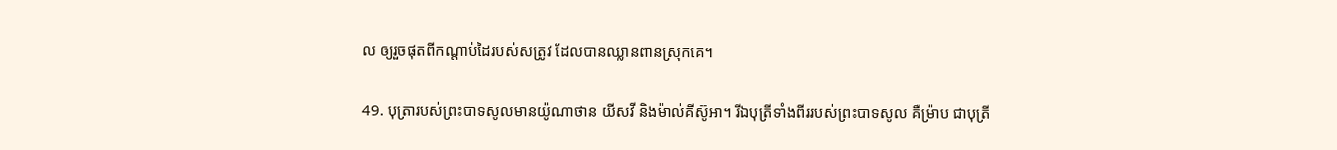ល ឲ្យរួចផុតពីកណ្ដាប់ដៃរបស់សត្រូវ ដែលបានឈ្លាន‌ពានស្រុកគេ។

49. បុត្រារបស់ព្រះ‌បាទសូលមានយ៉ូណា‌ថាន យីសវី និងម៉ាល់‌គីស៊ូ‌អា។ រីឯបុត្រីទាំងពីររបស់ព្រះ‌បាទសូល គឺម្រ៉ាប ជាបុត្រី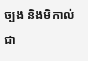ច្បង និងមិកាល់ ជា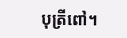បុត្រីពៅ។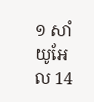១ សាំយូ‌អែល 14